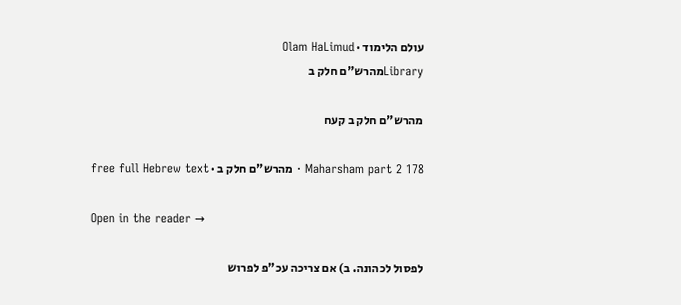עולם הלימוד · Olam HaLimud
Libraryמהרש"ם חלק ב

מהרש"ם חלק ב קעח

Maharsham part 2 178 · מהרש"ם חלק ב · free full Hebrew text

Open in the reader →

לפסול לכהונה. ב) אם צריכה עכ"פ לפרוש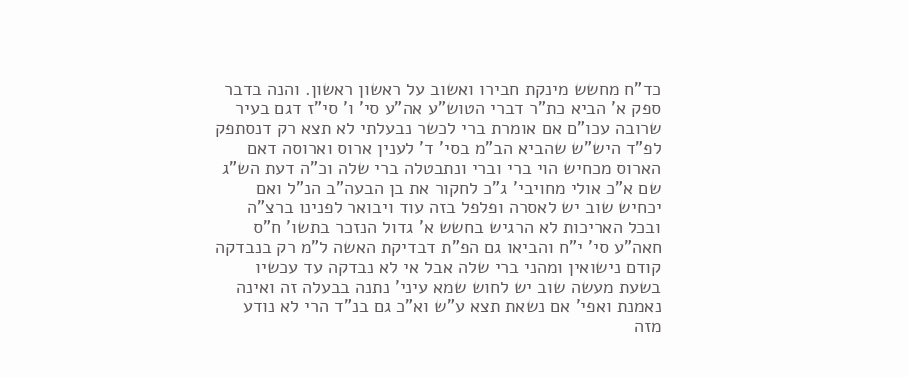כד"ח מחשש מינקת חבירו ואשוב על ראשון ראשון. והנה בדבר ספק א' הביא כת"ר דברי הטוש"ע אה"ע סי' ו' סי"ז דגם בעיר שרובה עכו"ם אם אומרת ברי לכשר נבעלתי לא תצא רק דנסתפק לפ"ד היש"ש שהביא הב"מ בסי' ד' לענין ארוס וארוסה דאם הארוס מכחיש הוי ברי וברי ונתבטלה ברי שלה וכ"ה דעת הש"ג שם א"כ אולי מחויבי' ג"כ לחקור את בן הבעה"ב הנ"ל ואם יכחיש שוב יש לאסרה ופלפל בזה עוד ויבואר לפנינו ברצ"ה ובכל האריכות לא הרגיש בחשש א' גדול הנזכר בתשו' ח"ס חאה"ע סי' י"ח והביאו גם הפ"ת דבדיקת האשה ל"מ רק בנבדקה קודם נישואין ומהני ברי שלה אבל אי לא נבדקה עד עכשיו בשעת מעשה שוב יש לחוש שמא עיני' נתנה בבעלה זה ואינה נאמנת ואפי' אם נשאת תצא ע"ש וא"כ גם בנ"ד הרי לא נודע מזה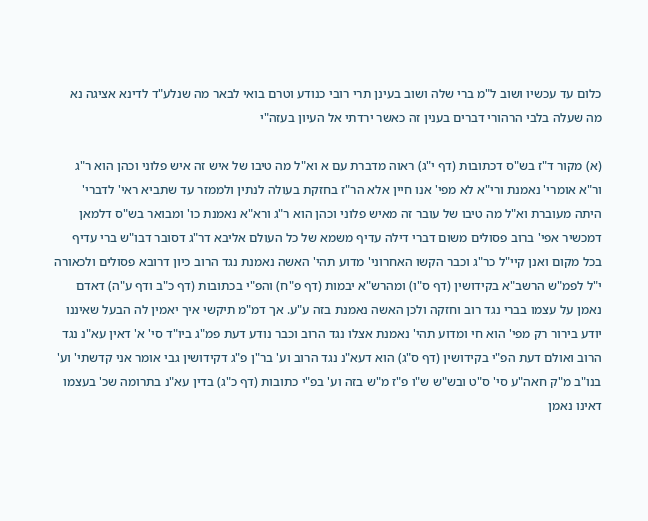כלום עד עכשיו ושוב ל"מ ברי שלה ושוב בעינן תרי רובי כנודע וטרם בואי לבאר מה שנלע"ד לדינא אציגה נא מה שעלה בלבי הרהורי דברים בענין זה כאשר ירדתי אל העיון בעזה"י

(א) מקור ד"ז בש"ס דכתובות (דף י"ג) ראוה מדברת עם א וא"ל מה טיבו של איש זה איש פלוני וכהן הוא ר"ג ור"א אומרי' נאמנת ורי"א לא מפי' אנו חיין אלא הר"ז בחזקת בעולה לנתין ולממזר עד שתביא ראי' לדברי' היתה מעוברת וא"ל מה טיבו של עובר זה מאיש פלוני וכהן הוא ר"ג ורא"א נאמנת כו' ומבואר בש"ס דלמאן דמכשיר אפי' ברוב פסולים משום דברי דילה עדיף משמא של כל העולם אליבא דר"ג דסובר דבו"ש ברי עדיף בכל מקום ואנן קיי"ל כר"ג וכבר הקשו האחרוני' מדוע תהי' האשה נאמנת נגד הרוב כיון דרובא פסולים ולכאורה י"ל לפמ"ש הרשב"א בקידושין (דף ס"ו) ומהרש"א יבמות (דף פ"ח) והפ"י בכתובות (דף כ"ב ודף ע"ה) דאדם נאמן על עצמו בברי נגד רוב וחזקה ולכן האשה נאמנת בזה ע"ע. אך דמ"מ תיקשי איך יאמין לה הבעל שאיננו יודע בירור רק מפי' הוא חי ומדוע תהי' נאמנת אצלו נגד הרוב וכבר נודע דעת פמ"ג ביו"ד סי' א' דאין עא"נ נגד הרוב ואולם דעת הפ"י בקידושין (דף ס"ג) הוא דעא"נ נגד הרוב וע' בר"ן פ"ג דקידושין גבי אומר אני קדשתי' וע' בנו"ב מ"ק חאה"ע סי' ס"ט ובש"ש ש"ו פ"ז מ"ש בזה וע' בפ"י כתובות (דף כ"ג) בדין עא"נ בתרומה שכ' בעצמו דאינו נאמן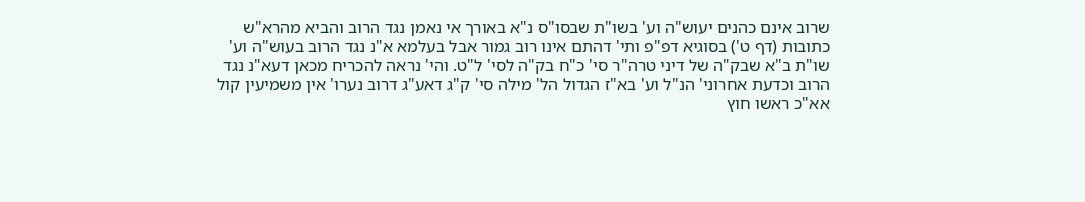שרוב אינם כהנים יעוש"ה וע' בשו"ת שבסו"ס נ"א באורך אי נאמן נגד הרוב והביא מהרא"ש כתובות (דף ט') בסוגיא דפ"פ ותי' דהתם אינו רוב גמור אבל בעלמא א"נ נגד הרוב בעוש"ה וע' שו"ת ב"א שבק"ה של דיני טרה"ר סי' כ"ח בק"ה לסי' ל"ט. והי' נראה להכריח מכאן דעא"נ נגד הרוב וכדעת אחרוני' הנ"ל וע' בא"ז הגדול הל' מילה סי' ק"ג דאע"ג דרוב נערו' אין משמיעין קול אא"כ ראשו חוץ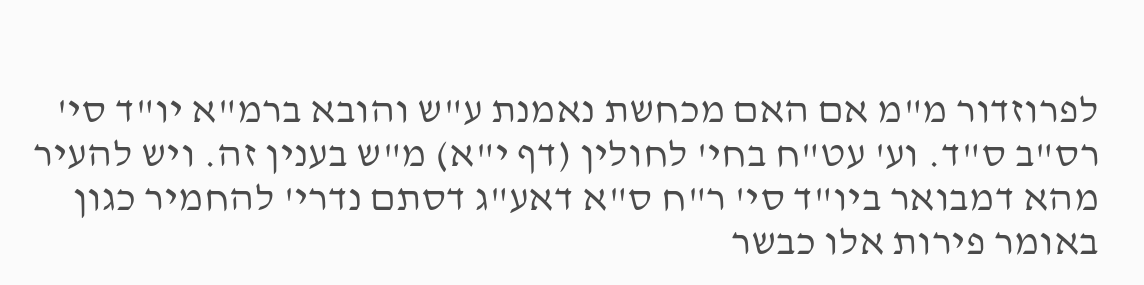לפרוזדור מ"מ אם האם מכחשת נאמנת ע"ש והובא ברמ"א יו"ד סי' רס"ב ס"ד. וע' עט"ח בחי' לחולין (דף י"א) מ"ש בענין זה. ויש להעיר מהא דמבואר ביו"ד סי' ר"ח ס"א דאע"ג דסתם נדרי' להחמיר כגון באומר פירות אלו כבשר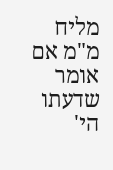מליח מ"מ אם אומר שדעתו הי'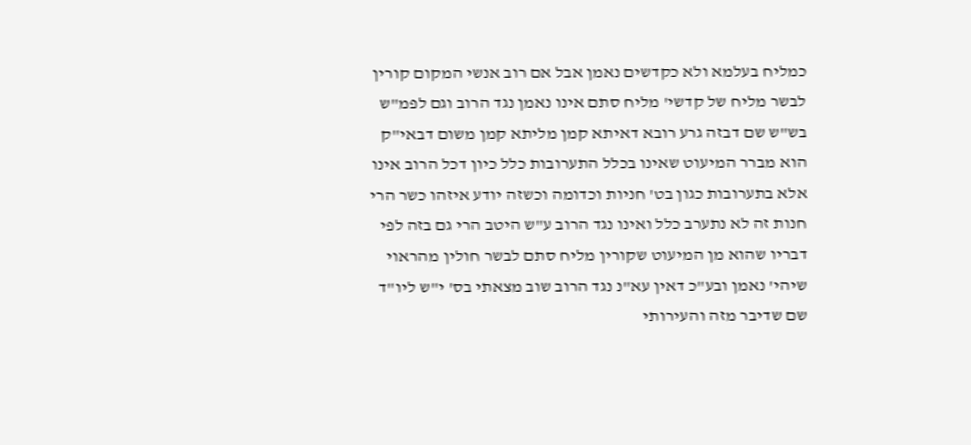כמליח בעלמא ולא כקדשים נאמן אבל אם רוב אנשי המקום קורין לבשר מליח של קדשי' מליח סתם אינו נאמן נגד הרוב וגם לפמ"ש בש"ש שם דבזה גרע רובא דאיתא קמן מליתא קמן משום דבאי"ק הוא מברר המיעוט שאינו בכלל התערובות כלל כיון דכל הרוב אינו אלא בתערובות כגון בט' חניות וכדומה וכשזה יודע איזהו כשר הרי חנות זה לא נתערב כלל ואינו נגד הרוב ע"ש היטב הרי גם בזה לפי דבריו שהוא מן המיעוט שקורין מליח סתם לבשר חולין מהראוי שיהי' נאמן ובע"כ דאין עא"נ נגד הרוב שוב מצאתי בס' י"ש ליו"ד שם שדיבר מזה והעירותי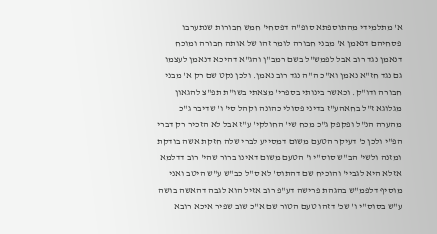א' מתלמידי מהתוספתא סופ"ה דפסחי' חמש חבורות שנתערבו פסחיהם דנאמן א' מבני חבורה לומר זהו של אותה חבורה ומוכח דנאמן נגד רוב אבל לפמש"ל בשם רמב"ן והג"א דהיכא דנאמן לעצמו גם נגד חז"א נאמן וא"כ ה"ה נגד רוב נאמן. ולכן נקט שם רק א' מבני חבורה ודו"ק. וכאשר בינותי בספרי' מצאתי בשו"ת תפ"צ להגאון מגלוגא ז"ל בחאהע"ז בדיני פסולי כהונה וקהל סי' ו' שדיבר ג"כ מהערה הנ"ל ופקפק ג"כ מכח שי' החולקי' ע"ז אבל לא הזכיר רק דברי הפ"י ולכן כ' דעיקר הטעם משום דמסייע לברי שלה חזקת אשה בודקת ומזנה ולשי' הב"ש סוס"י ו' הטעם משום דאינו ברור שהי' רוב דדלמא אזלא היא לגביי' והוכיח שם דהתוס' לא ס"ל כב"ש ע"ש היטב ואני מוסיף דלפמ"ש בהגהת פרישה דע"פ רוב אזיל הוא לגבה דהאשה בושה ע"ש בסוס"י ו' שכ' דזהו טעם הטור שם א"כ שוב שפיר איכא רובא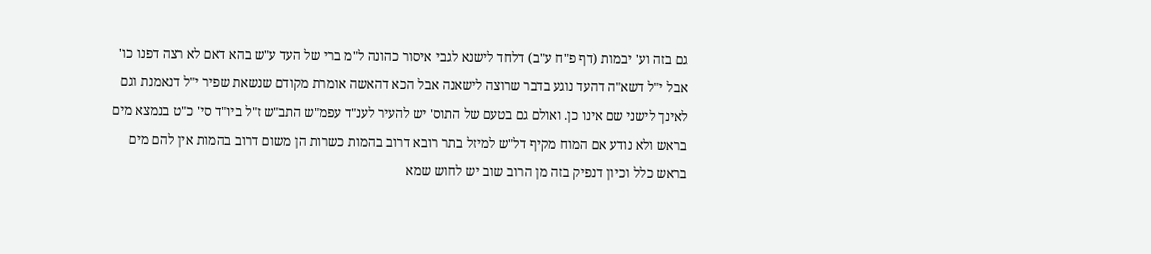גם בזה וע' יבמות (דף פ"ח ע"ב) דלחד לישנא לגבי איסור כהונה ל"מ ברי של העד ע"ש בהא דאם לא רצה דפנו כו' אבל י"ל דשא"ה דהעד נוגע בדבר שרוצה לישאנה אבל הכא דהאשה אומרת מקודם שנשאת שפיר י"ל דנאמנת וגם לאינך לישני שם אינו כן. ואולם גם בטעם של התוס' יש להעיר לענ"ד עפמ"ש התב"ש ז"ל ביו"ד סי' כ"ט בנמצא מים בראש ולא נודע אם המוח מקיף דל"ש למיזל בתר רובא דרוב בהמות כשרות הן משום דרוב בהמות אין להם מים בראש כלל וכיון דנפיק בזה מן הרוב שוב יש לחוש שמא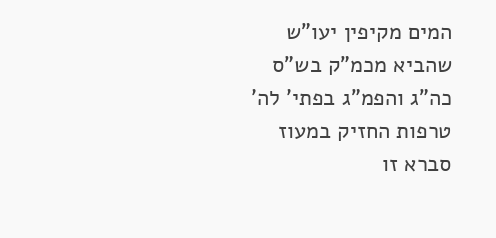המים מקיפין יעו"ש שהביא מכמ"ק בש"ס כה"ג והפמ"ג בפתי' לה' טרפות החזיק במעוז סברא זו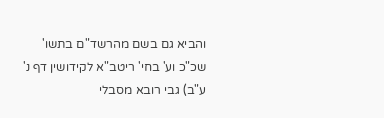והביא גם בשם מהרשד"ם בתשו' שכ"כ וע' בחי' ריטב"א לקידושין דף נ' ע"ב) גבי רובא מסבלי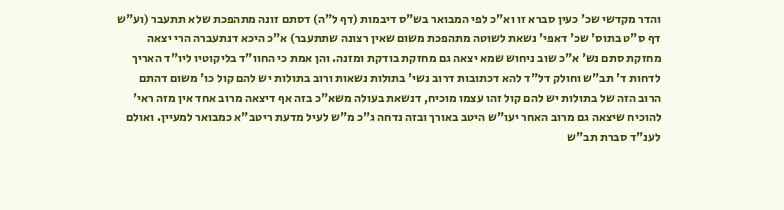והדר מקדשי שכ' כעין סברא זו וא"כ לפי המבואר בש"ס דיבמות (דף ל"ה) דסתם זונה מתהפכת שלא תתעבר (וע"ש דף ס"ט בתוס' שכ' דאפי' נשאת לשוטה מתהפכת משום שאין רצונה שתתעבר) א"כ היכא דנתעברה הרי יצאה מחזקת סתם נש' א"כ שוב ניחוש שמא יצאה גם מחזקת בודקת ומזנה. והן אמת כי החוו"ד בליקוטיו ליו"ד האריך לדחות ד' תב"ש וחולק דל"ד להא דכתובות דרוב נשי' בתולות נשאות ורוב בתולות יש להם קול כו' משום דהתם הרוב הזה של בתולות יש להם קול זהו עצמו מוכיח, דנשאת בעולה משא"כ בזה אף דיצאה מרוב אחד אין מזה ראי' להוכיח שיצאה גם מרוב האחר יעו"ש היטב באורך ובזה נדחה ג"כ מ"ש לעיל מדעת ריטב"א כמבואר למעיין. ואולם לענ"ד סברת תב"ש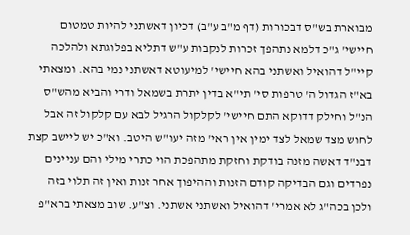מבוארת בש"ס דבכורות (דף מ"ב ע"ב) דכיון דאשתני להיות טמטום חיישי' ג"כ דלמא נתהפך זכרות לנקבות ע"ש דתליא בפלוגתא ולהלכה קיי"ל דהואיל ואשתני בהא חיישי' למיעוטא דאשתני נמי בהא. ומצאתי בא"ז הגדול ה' טרפות סי' תי"א בדין יתרת בשמאל ודרי והביא מהש"ס הנ"ל וחילק דדוקא התם חיישי' לקלקול הרגיל לבא עם קלקול זה אבל לחוש מצד שמאל לצד ימין אין ראי' מזה יעו"ש היטב. וא"כ יש ליישב קצת דבנ"ד דאשה מזנה בודקת וחזקת מתהפכת הוי כתרי מילי והם עניינים נפרדים וגם הבדיקה קודם הזנות וההיפוך אחר זנות ואין זה תלוי בזה ולכן בכה"ג לא אמרי' דהואיל ואשתני אשתני. וצ"ע. שוב מצאתי ברא"פ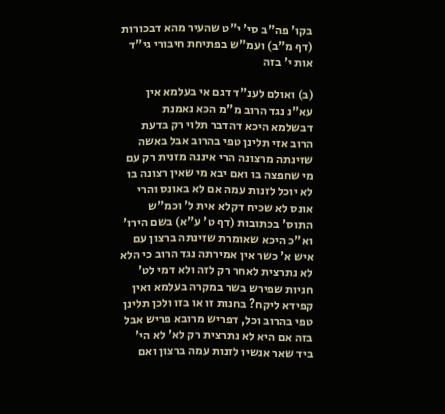בקו' פה"ב סי' י"ט שהעיר מהא דבכורות (דף מ"ב) ועמ"ש בפתיחת חיבורי גי"ד אות י' בזה

(ב) ואולם לענ"ד דגם אי בעלמא אין עא"נ נגד הרוב מ"מ הכא נאמנת דבשלמא היכא דהדבר תלוי רק בדעת הרוב אזי תלינן טפי בהרוב אבל באשה שזינתה מרצונה הרי איננה מזנית רק עם מי שחפצה בו ואם יבא מי שאין רצונה בו לא יוכל לזנות עמה אם לא באונס והרי אונס לא שכיח דקלא אית ל' וכמ"ש התוס' בכתובות (דף ט' ע"א) בשם הירו' וא"כ היכא שאומרת שזינתה ברצון עם איש א' כשר אין אמירתה נגד הרוב כי הלא לא נתרצית לאחר רק לזה ולא דמי לט' חניות שפירש בשר במקרה בעלמא ואין קפידא ליקח? בחנות זו או בזו ולכן תלינן טפי בהרוב וכל, דפריש מרובא פריש אבל בזה אם היא לא נתרצית רק לא' לא הי' ביד שאר אנשיו לזנות עמה ברצון ואם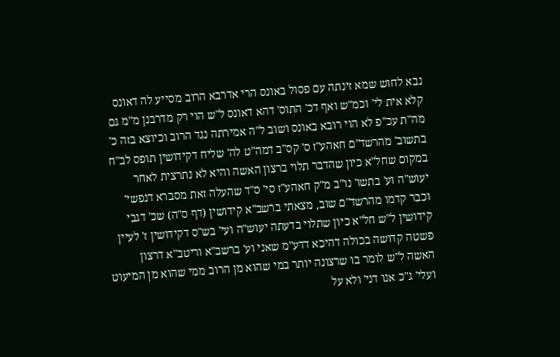נבא לחוש שמא זינתה עם פסול באונס הרי אדרבא הרוב מסייע לה דאונס קלא אית לי' וכמ"ש ואף דכ' התוס' דהא דאונס ל"ש הוי רק מדרבנן מ"מ גם מה"ת עכ"פ לא הוי רובא באונס ושוב ל"ה אמירתה נגד הרוב וכיוצא בזה כ' בתשוב' מהרשד"ם חאהע"ז ס' קס"ב דמה"ט לה' שליח דקידושין תופס לב"ח במקום שחל"א כיון שהדבר תלוי ברצון האשה והיא לא נתרצית לאחר יעוש"ה וע' בתשו' נו"ב מ"ק חאהע"ז סי' ס"ד שהעלה זאת מסברא דנפשי' וכבר קדמו מהרשד"ם שוב, מצאתי ברשב"א קידושין (דף ס"ה) שכ' דגבי קידושין ל"ש חל"א כיון שתלוי בדעתה יעוש"ה ועי' בש"ס דקידושין ז' לעיין פשטה קדושה בכולה דהיכא דדע"מ שאני וע' ברשב"א וריטב"א דרצון האשה ל"ש לומר בו שרצונה יותר במי שהוא מן הרוב ממי שהוא מן המיעוט ועלי' ג"כ אנו דני' ולא על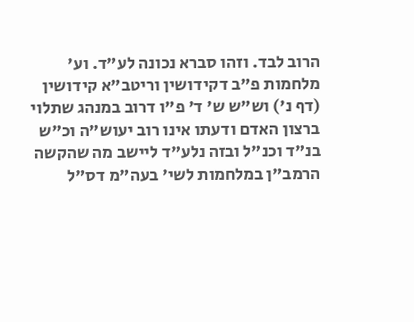הרוב לבד. וזהו סברא נכונה לע"ד. וע' מלחמות פ"ב דקידושין וריטב"א קידושין (דף נ') וש"ש ש' ד' פ"ו דרוב במנהג שתלוי ברצון האדם ודעתו אינו רוב יעוש"ה וכ"ש בנ"ד וכנ"ל ובזה נלע"ד ליישב מה שהקשה הרמב"ן במלחמות לשי' בעה"מ דס"ל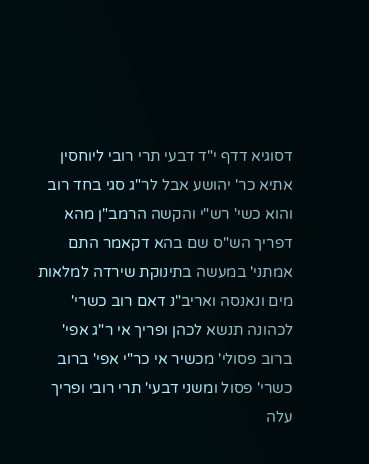דסוגיא דדף י"ד דבעי תרי רובי ליוחסין אתיא כר' יהושע אבל לר"ג סגי בחד רוב והוא כשי' רש"י והקשה הרמב"ן מהא דפריך הש"ס שם בהא דקאמר התם אמתני' במעשה בתינוקת שירדה למלאות מים ונאנסה ואריב"נ דאם רוב כשרי' לכהונה תנשא לכהן ופריך אי ר"ג אפי' ברוב פסולי' מכשיר אי כר"י אפי' ברוב כשרי' פסול ומשני דבעי' תרי רובי ופריך עלה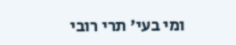ומי בעי' תרי רובי